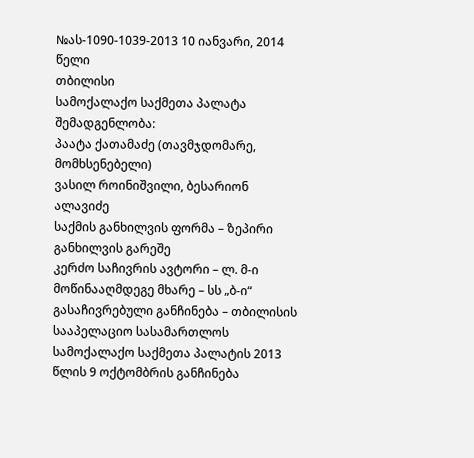№ას-1090-1039-2013 10 იანვარი, 2014 წელი
თბილისი
სამოქალაქო საქმეთა პალატა
შემადგენლობა:
პაატა ქათამაძე (თავმჯდომარე, მომხსენებელი)
ვასილ როინიშვილი, ბესარიონ ალავიძე
საქმის განხილვის ფორმა – ზეპირი განხილვის გარეშე
კერძო საჩივრის ავტორი – ლ. მ-ი
მოწინააღმდეგე მხარე – სს „ბ-ი“
გასაჩივრებული განჩინება – თბილისის სააპელაციო სასამართლოს სამოქალაქო საქმეთა პალატის 2013 წლის 9 ოქტომბრის განჩინება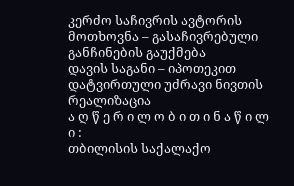კერძო საჩივრის ავტორის მოთხოვნა – გასაჩივრებული განჩინების გაუქმება
დავის საგანი – იპოთეკით დატვირთული უძრავი ნივთის რეალიზაცია
ა ღ წ ე რ ი ლ ო ბ ი თ ი ნ ა წ ი ლ ი :
თბილისის საქალაქო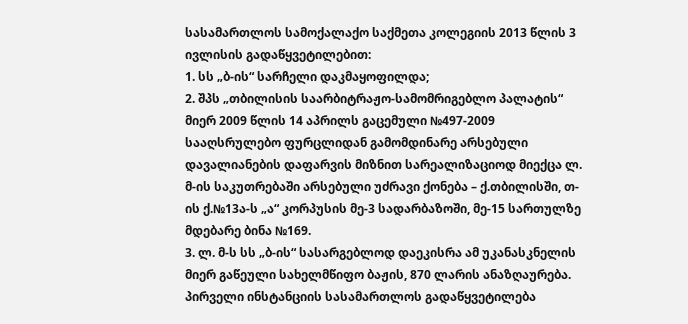სასამართლოს სამოქალაქო საქმეთა კოლეგიის 2013 წლის 3 ივლისის გადაწყვეტილებით:
1. სს „ბ-ის“ სარჩელი დაკმაყოფილდა;
2. შპს „თბილისის საარბიტრაჟო-სამომრიგებლო პალატის“ მიერ 2009 წლის 14 აპრილს გაცემული №497-2009 სააღსრულებო ფურცლიდან გამომდინარე არსებული დავალიანების დაფარვის მიზნით სარეალიზაციოდ მიექცა ლ. მ-ის საკუთრებაში არსებული უძრავი ქონება – ქ.თბილისში, თ-ის ქ.№13ა-ს „ა“ კორპუსის მე-3 სადარბაზოში, მე-15 სართულზე მდებარე ბინა №169.
3. ლ. მ-ს სს „ბ-ის“ სასარგებლოდ დაეკისრა ამ უკანასკნელის მიერ გაწეული სახელმწიფო ბაჟის, 870 ლარის ანაზღაურება.
პირველი ინსტანციის სასამართლოს გადაწყვეტილება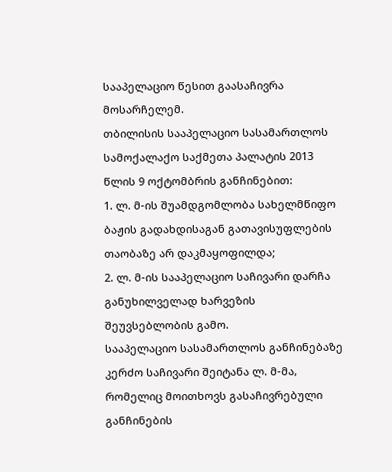სააპელაციო წესით გაასაჩივრა მოსარჩელემ.
თბილისის სააპელაციო სასამართლოს სამოქალაქო საქმეთა პალატის 2013 წლის 9 ოქტომბრის განჩინებით:
1. ლ. მ-ის შუამდგომლობა სახელმწიფო ბაჟის გადახდისაგან გათავისუფლების თაობაზე არ დაკმაყოფილდა;
2. ლ. მ-ის სააპელაციო საჩივარი დარჩა განუხილველად ხარვეზის შეუვსებლობის გამო.
სააპელაციო სასამართლოს განჩინებაზე კერძო საჩივარი შეიტანა ლ. მ-მა, რომელიც მოითხოვს გასაჩივრებული განჩინების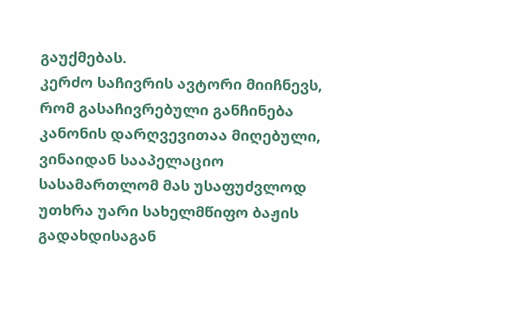გაუქმებას.
კერძო საჩივრის ავტორი მიიჩნევს, რომ გასაჩივრებული განჩინება კანონის დარღვევითაა მიღებული, ვინაიდან სააპელაციო სასამართლომ მას უსაფუძვლოდ უთხრა უარი სახელმწიფო ბაჟის გადახდისაგან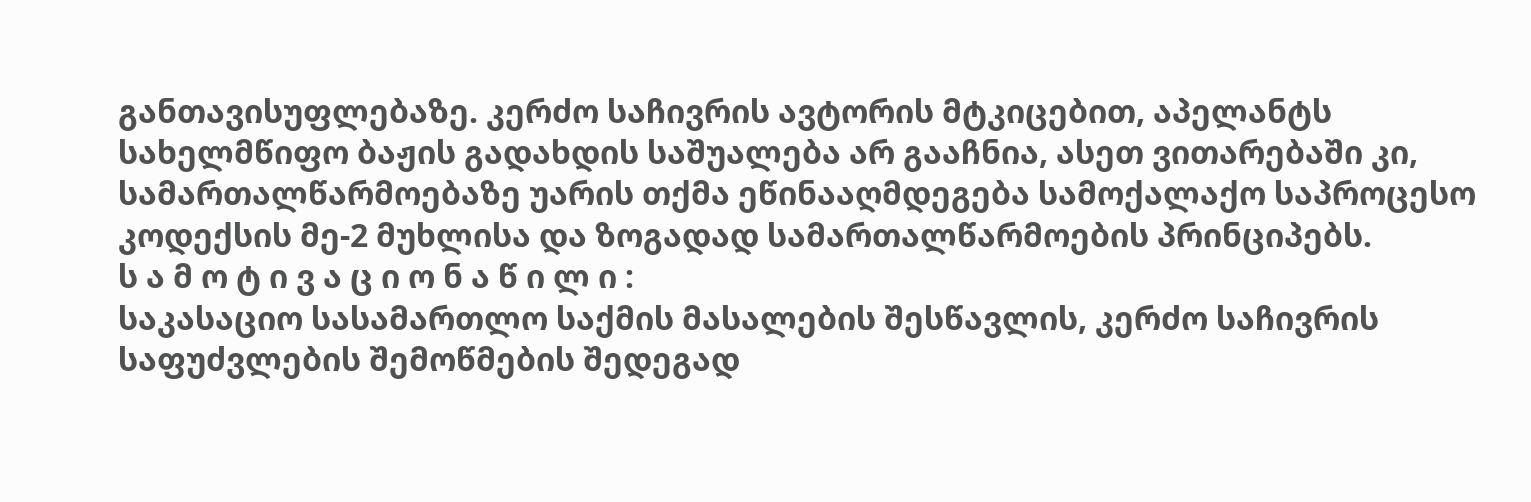განთავისუფლებაზე. კერძო საჩივრის ავტორის მტკიცებით, აპელანტს სახელმწიფო ბაჟის გადახდის საშუალება არ გააჩნია, ასეთ ვითარებაში კი, სამართალწარმოებაზე უარის თქმა ეწინააღმდეგება სამოქალაქო საპროცესო კოდექსის მე-2 მუხლისა და ზოგადად სამართალწარმოების პრინციპებს.
ს ა მ ო ტ ი ვ ა ც ი ო ნ ა წ ი ლ ი :
საკასაციო სასამართლო საქმის მასალების შესწავლის, კერძო საჩივრის საფუძვლების შემოწმების შედეგად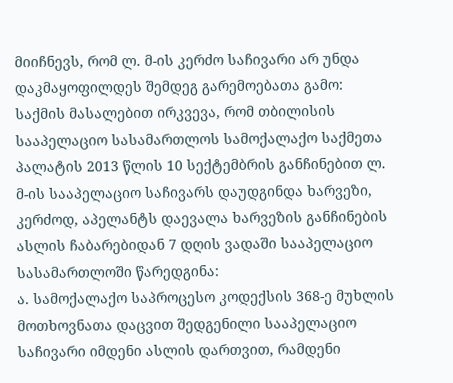მიიჩნევს, რომ ლ. მ-ის კერძო საჩივარი არ უნდა დაკმაყოფილდეს შემდეგ გარემოებათა გამო:
საქმის მასალებით ირკვევა, რომ თბილისის სააპელაციო სასამართლოს სამოქალაქო საქმეთა პალატის 2013 წლის 10 სექტემბრის განჩინებით ლ. მ-ის სააპელაციო საჩივარს დაუდგინდა ხარვეზი, კერძოდ, აპელანტს დაევალა ხარვეზის განჩინების ასლის ჩაბარებიდან 7 დღის ვადაში სააპელაციო სასამართლოში წარედგინა:
ა. სამოქალაქო საპროცესო კოდექსის 368-ე მუხლის მოთხოვნათა დაცვით შედგენილი სააპელაციო საჩივარი იმდენი ასლის დართვით, რამდენი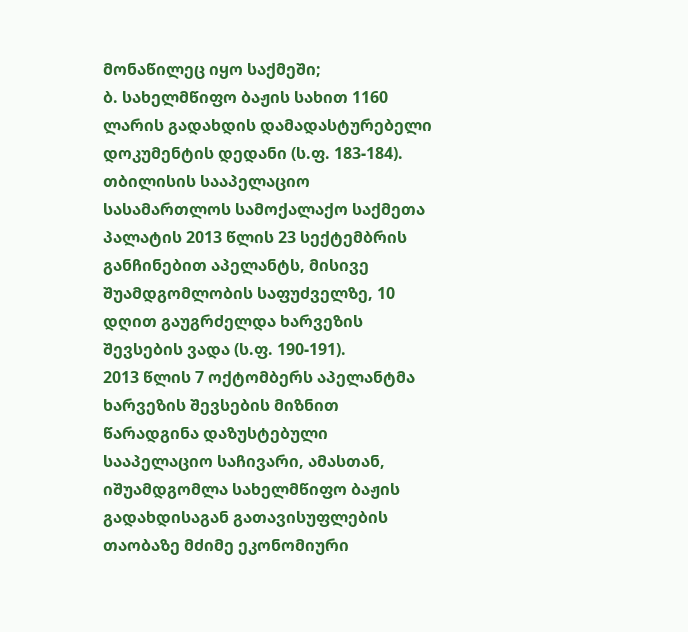მონაწილეც იყო საქმეში;
ბ. სახელმწიფო ბაჟის სახით 1160 ლარის გადახდის დამადასტურებელი დოკუმენტის დედანი (ს.ფ. 183-184).
თბილისის სააპელაციო სასამართლოს სამოქალაქო საქმეთა პალატის 2013 წლის 23 სექტემბრის განჩინებით აპელანტს, მისივე შუამდგომლობის საფუძველზე, 10 დღით გაუგრძელდა ხარვეზის შევსების ვადა (ს.ფ. 190-191).
2013 წლის 7 ოქტომბერს აპელანტმა ხარვეზის შევსების მიზნით წარადგინა დაზუსტებული სააპელაციო საჩივარი, ამასთან, იშუამდგომლა სახელმწიფო ბაჟის გადახდისაგან გათავისუფლების თაობაზე მძიმე ეკონომიური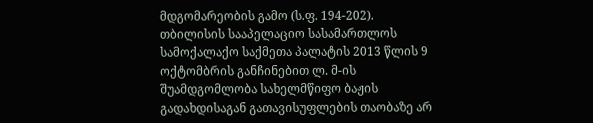მდგომარეობის გამო (ს.ფ. 194-202).
თბილისის სააპელაციო სასამართლოს სამოქალაქო საქმეთა პალატის 2013 წლის 9 ოქტომბრის განჩინებით ლ. მ-ის შუამდგომლობა სახელმწიფო ბაჟის გადახდისაგან გათავისუფლების თაობაზე არ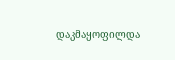დაკმაყოფილდა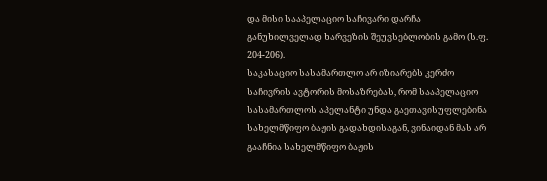და მისი სააპელაციო საჩივარი დარჩა განუხილველად ხარვეზის შეუვსებლობის გამო (ს.ფ. 204-206).
საკასაციო სასამართლო არ იზიარებს კერძო საჩივრის ავტორის მოსაზრებას, რომ სააპელაციო სასამართლოს აპელანტი უნდა გაეთავისუფლებინა სახელმწიფო ბაჟის გადახდისაგან, ვინაიდან მას არ გააჩნია სახელმწიფო ბაჟის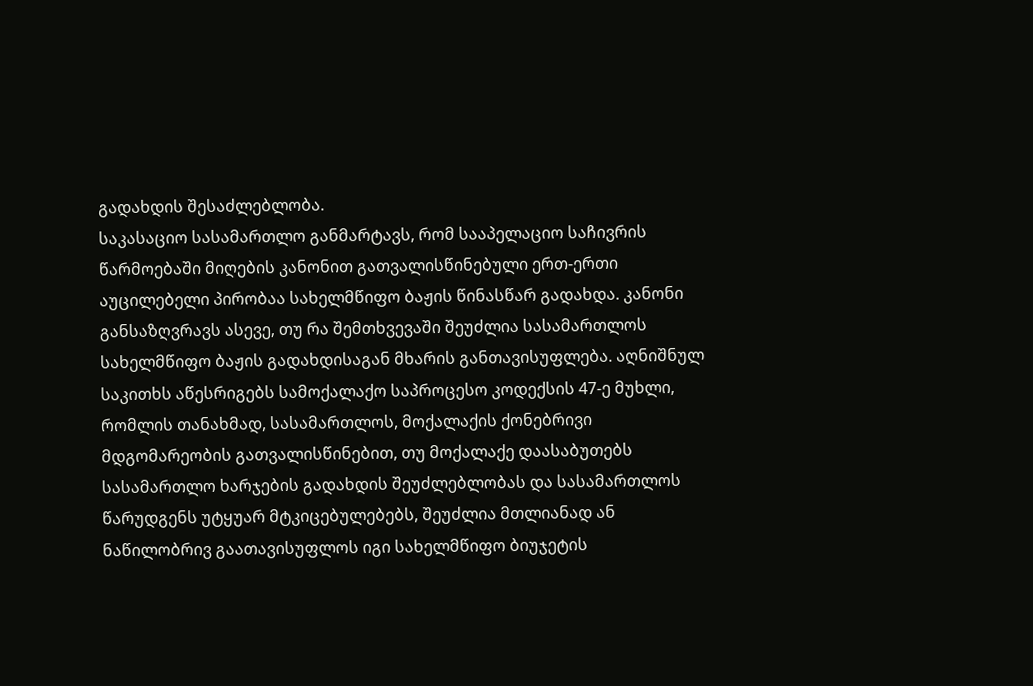გადახდის შესაძლებლობა.
საკასაციო სასამართლო განმარტავს, რომ სააპელაციო საჩივრის წარმოებაში მიღების კანონით გათვალისწინებული ერთ-ერთი აუცილებელი პირობაა სახელმწიფო ბაჟის წინასწარ გადახდა. კანონი განსაზღვრავს ასევე, თუ რა შემთხვევაში შეუძლია სასამართლოს სახელმწიფო ბაჟის გადახდისაგან მხარის განთავისუფლება. აღნიშნულ საკითხს აწესრიგებს სამოქალაქო საპროცესო კოდექსის 47-ე მუხლი, რომლის თანახმად, სასამართლოს, მოქალაქის ქონებრივი მდგომარეობის გათვალისწინებით, თუ მოქალაქე დაასაბუთებს სასამართლო ხარჯების გადახდის შეუძლებლობას და სასამართლოს წარუდგენს უტყუარ მტკიცებულებებს, შეუძლია მთლიანად ან ნაწილობრივ გაათავისუფლოს იგი სახელმწიფო ბიუჯეტის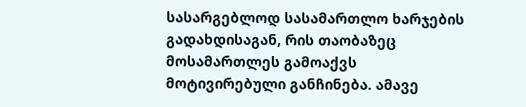სასარგებლოდ სასამართლო ხარჯების გადახდისაგან, რის თაობაზეც მოსამართლეს გამოაქვს მოტივირებული განჩინება. ამავე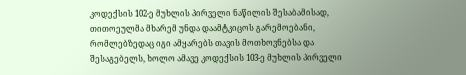კოდექსის 102-ე მუხლის პირველი ნაწილის შესაბამისად, თითოეულმა მხარემ უნდა დაამტკიცოს გარემოებანი, რომლებზედაც იგი ამყარებს თავის მოთხოვნებსა და შესაგებელს, ხოლო ამავე კოდექსის 103-ე მუხლის პირველი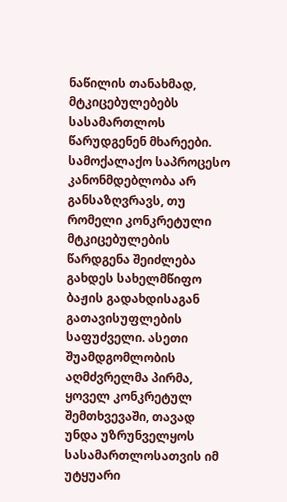ნაწილის თანახმად, მტკიცებულებებს სასამართლოს წარუდგენენ მხარეები. სამოქალაქო საპროცესო კანონმდებლობა არ განსაზღვრავს, თუ რომელი კონკრეტული მტკიცებულების წარდგენა შეიძლება გახდეს სახელმწიფო ბაჟის გადახდისაგან გათავისუფლების საფუძველი. ასეთი შუამდგომლობის აღმძვრელმა პირმა, ყოველ კონკრეტულ შემთხვევაში, თავად უნდა უზრუნველყოს სასამართლოსათვის იმ უტყუარი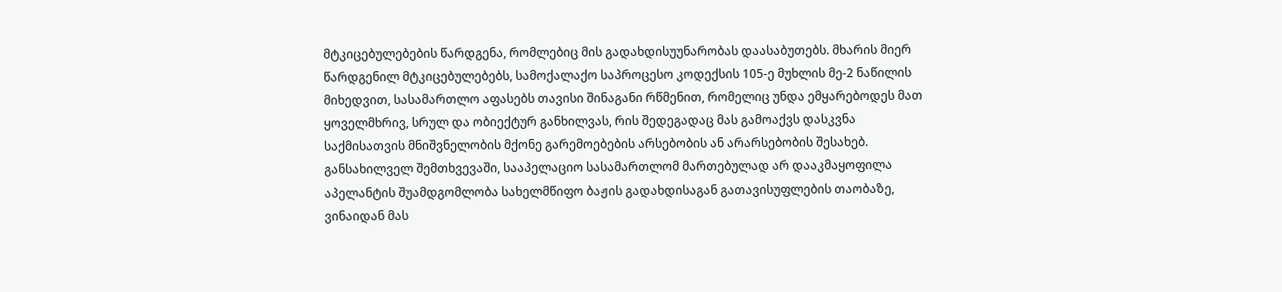მტკიცებულებების წარდგენა, რომლებიც მის გადახდისუუნარობას დაასაბუთებს. მხარის მიერ წარდგენილ მტკიცებულებებს, სამოქალაქო საპროცესო კოდექსის 105-ე მუხლის მე-2 ნაწილის მიხედვით, სასამართლო აფასებს თავისი შინაგანი რწმენით, რომელიც უნდა ემყარებოდეს მათ ყოველმხრივ, სრულ და ობიექტურ განხილვას, რის შედეგადაც მას გამოაქვს დასკვნა საქმისათვის მნიშვნელობის მქონე გარემოებების არსებობის ან არარსებობის შესახებ.
განსახილველ შემთხვევაში, სააპელაციო სასამართლომ მართებულად არ დააკმაყოფილა აპელანტის შუამდგომლობა სახელმწიფო ბაჟის გადახდისაგან გათავისუფლების თაობაზე, ვინაიდან მას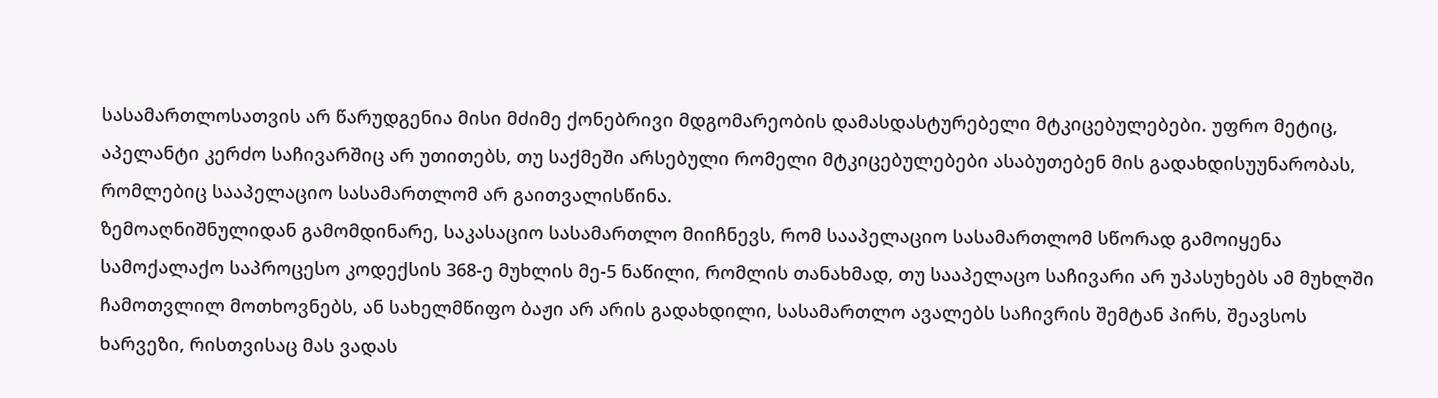სასამართლოსათვის არ წარუდგენია მისი მძიმე ქონებრივი მდგომარეობის დამასდასტურებელი მტკიცებულებები. უფრო მეტიც, აპელანტი კერძო საჩივარშიც არ უთითებს, თუ საქმეში არსებული რომელი მტკიცებულებები ასაბუთებენ მის გადახდისუუნარობას, რომლებიც სააპელაციო სასამართლომ არ გაითვალისწინა.
ზემოაღნიშნულიდან გამომდინარე, საკასაციო სასამართლო მიიჩნევს, რომ სააპელაციო სასამართლომ სწორად გამოიყენა სამოქალაქო საპროცესო კოდექსის 368-ე მუხლის მე-5 ნაწილი, რომლის თანახმად, თუ სააპელაცო საჩივარი არ უპასუხებს ამ მუხლში ჩამოთვლილ მოთხოვნებს, ან სახელმწიფო ბაჟი არ არის გადახდილი, სასამართლო ავალებს საჩივრის შემტან პირს, შეავსოს ხარვეზი, რისთვისაც მას ვადას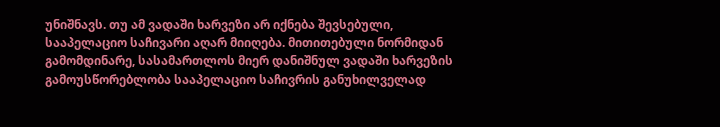უნიშნავს. თუ ამ ვადაში ხარვეზი არ იქნება შევსებული, სააპელაციო საჩივარი აღარ მიიღება. მითითებული ნორმიდან გამომდინარე, სასამართლოს მიერ დანიშნულ ვადაში ხარვეზის გამოუსწორებლობა სააპელაციო საჩივრის განუხილველად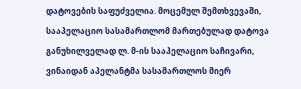დატოვების საფუძველია. მოცემულ შემთხვევაში, სააპელაციო სასამართლომ მართებულად დატოვა განუხილველად ლ. მ-ის სააპელაციო საჩივარი, ვინაიდან აპელანტმა სასამართლოს მიერ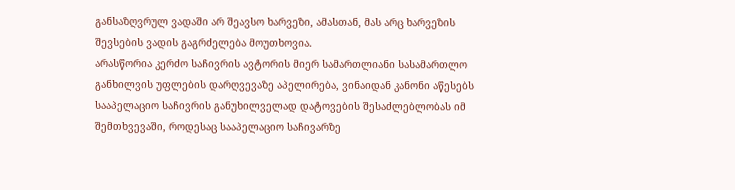განსაზღვრულ ვადაში არ შეავსო ხარვეზი, ამასთან, მას არც ხარვეზის შევსების ვადის გაგრძელება მოუთხოვია.
არასწორია კერძო საჩივრის ავტორის მიერ სამართლიანი სასამართლო განხილვის უფლების დარღვევაზე აპელირება, ვინაიდან კანონი აწესებს სააპელაციო საჩივრის განუხილველად დატოვების შესაძლებლობას იმ შემთხვევაში, როდესაც სააპელაციო საჩივარზე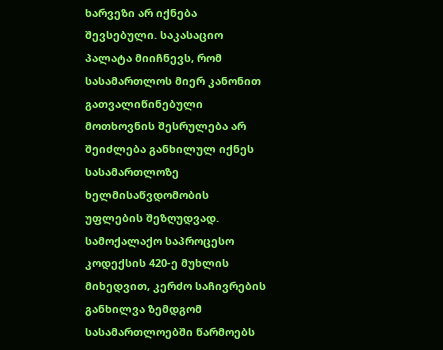ხარვეზი არ იქნება შევსებული. საკასაციო პალატა მიიჩნევს, რომ სასამართლოს მიერ კანონით გათვალიწინებული მოთხოვნის შესრულება არ შეიძლება განხილულ იქნეს სასამართლოზე ხელმისაწვდომობის უფლების შეზღუდვად.
სამოქალაქო საპროცესო კოდექსის 420-ე მუხლის მიხედვით, კერძო საჩივრების განხილვა ზემდგომ სასამართლოებში წარმოებს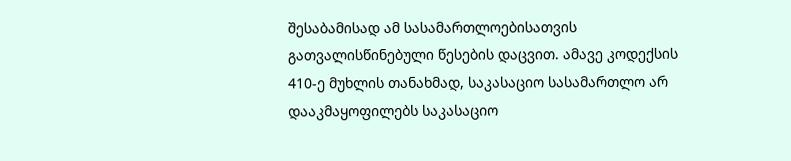შესაბამისად ამ სასამართლოებისათვის გათვალისწინებული წესების დაცვით. ამავე კოდექსის 410-ე მუხლის თანახმად, საკასაციო სასამართლო არ დააკმაყოფილებს საკასაციო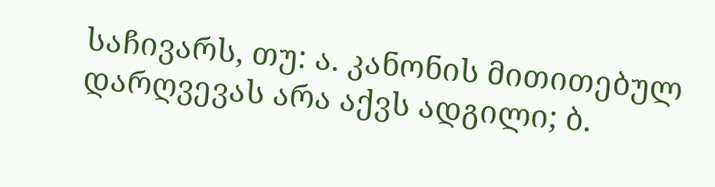საჩივარს, თუ: ა. კანონის მითითებულ დარღვევას არა აქვს ადგილი; ბ.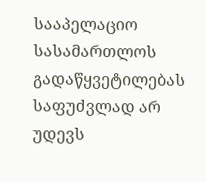სააპელაციო სასამართლოს გადაწყვეტილებას საფუძვლად არ უდევს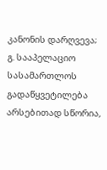კანონის დარღვევა; გ. სააპელაციო სასამართლოს გადაწყვეტილება არსებითად სწორია,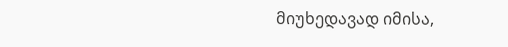მიუხედავად იმისა,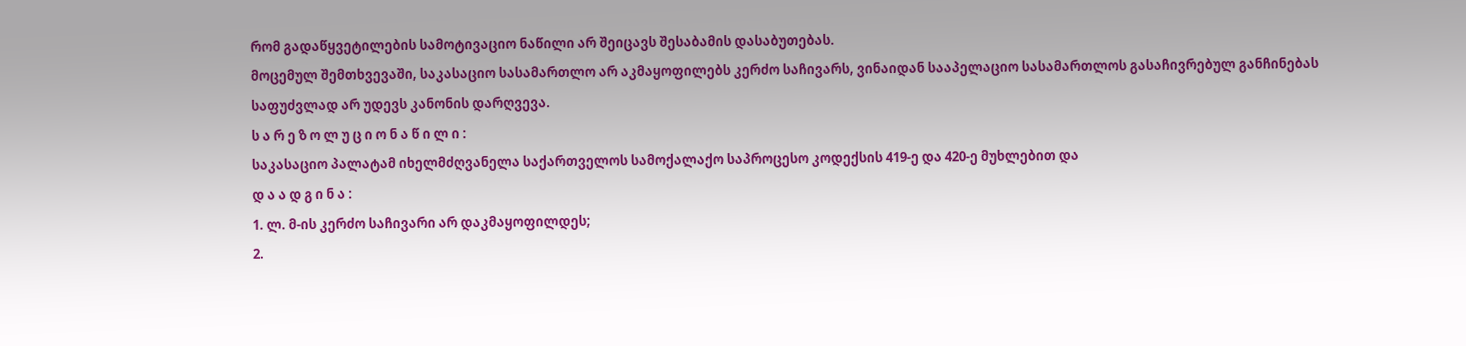რომ გადაწყვეტილების სამოტივაციო ნაწილი არ შეიცავს შესაბამის დასაბუთებას.
მოცემულ შემთხვევაში, საკასაციო სასამართლო არ აკმაყოფილებს კერძო საჩივარს, ვინაიდან სააპელაციო სასამართლოს გასაჩივრებულ განჩინებას საფუძვლად არ უდევს კანონის დარღვევა.
ს ა რ ე ზ ო ლ უ ც ი ო ნ ა წ ი ლ ი :
საკასაციო პალატამ იხელმძღვანელა საქართველოს სამოქალაქო საპროცესო კოდექსის 419-ე და 420-ე მუხლებით და
დ ა ა დ გ ი ნ ა :
1. ლ. მ-ის კერძო საჩივარი არ დაკმაყოფილდეს;
2.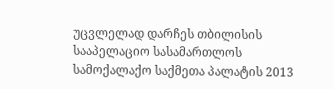უცვლელად დარჩეს თბილისის სააპელაციო სასამართლოს სამოქალაქო საქმეთა პალატის 2013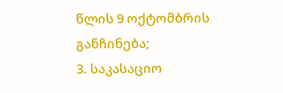წლის 9 ოქტომბრის განჩინება;
3. საკასაციო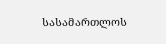სასამართლოს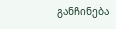განჩინება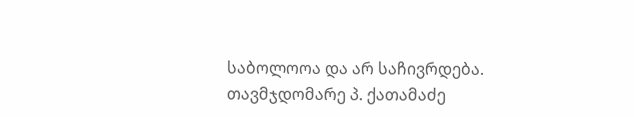საბოლოოა და არ საჩივრდება.
თავმჯდომარე პ. ქათამაძე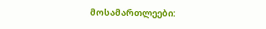მოსამართლეები: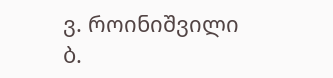ვ. როინიშვილი
ბ.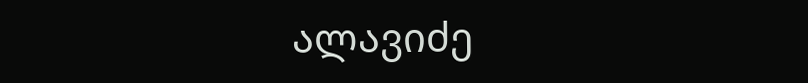ალავიძე